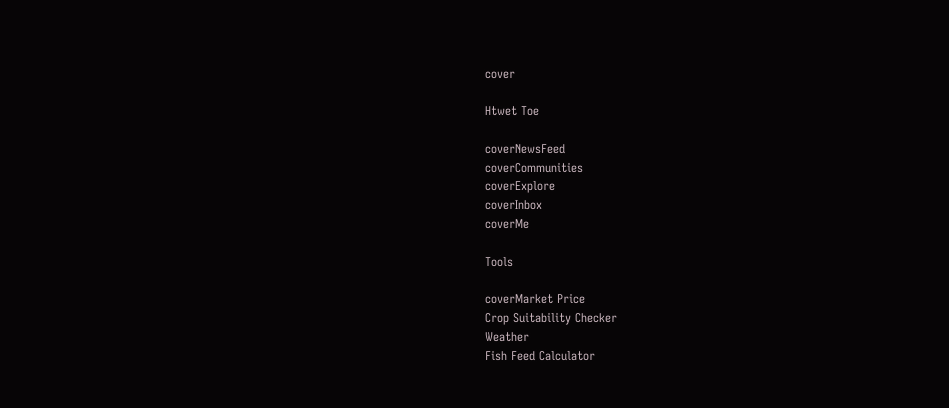cover

Htwet Toe

coverNewsFeed
coverCommunities
coverExplore
coverInbox
coverMe

Tools

coverMarket Price
Crop Suitability Checker
Weather
Fish Feed Calculator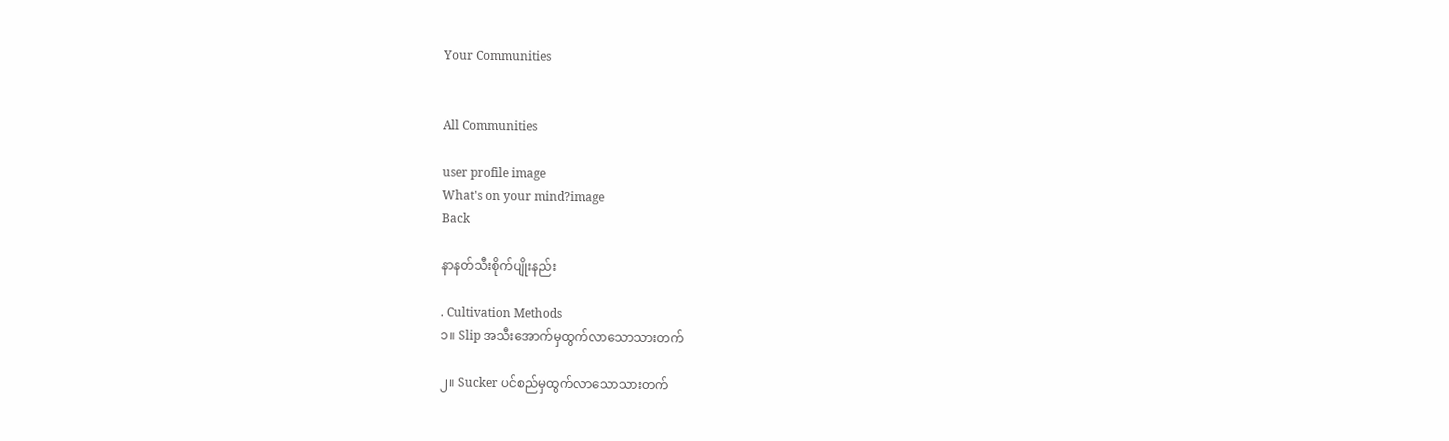Your Communities


All Communities

user profile image
What's on your mind?image
Back

နာနတ်သီးစိုက်ပျိုးနည်း

. Cultivation Methods
၁။ Slip အသီးအောက်မှထွက်လာသောသားတက်

၂။ Sucker ပင်စည်မှထွက်လာသောသားတက်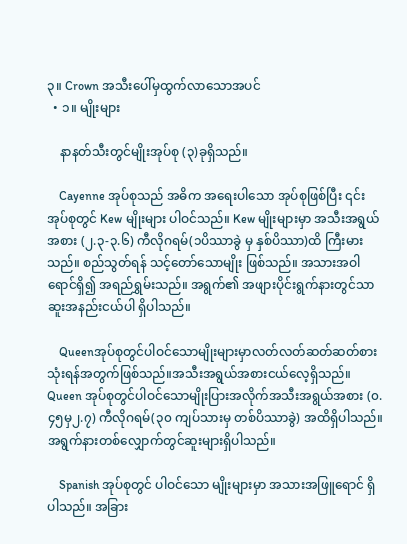၃။ Crown အသီးပေါ်မှထွက်လာသောအပင်
  • ၁။ မျိုးများ

    နာနတ်သီးတွင်မျိုးအုပ်စု (၃)ခုရှိသည်။

    Cayenne အုပ်စုသည် အဓိက အရေးပါသော အုပ်စုဖြစ်ပြီး ၎င်းအုပ်စုတွင် Kew မျိုးများ ပါဝင်သည်။ Kew မျိုးများမှာ အသီးအရွယ်အစား (၂.၃-၃.၆) ကီလိုဂရမ်(၁ပိဿာခွဲ မှ နှစ်ပိဿာ)ထိ ကြီးမားသည်။ စည်သွတ်ရန် သင့်တော်သောမျိုး ဖြစ်သည်။ အသားအဝါရောင်ရှိ၍ အရည်ရွှမ်းသည်။ အရွက်၏ အဖျားပိုင်းရွက်နားတွင်သာ ဆူးအနည်းငယ်ပါ ရှိပါသည်။

    Queenအုပ်စုတွင်ပါဝင်သောမျိုးများမှာလတ်လတ်ဆတ်ဆတ်စားသုံးရန်အတွက်ဖြစ်သည်။အသီးအရွယ်အစားငယ်လေ့ရှိသည်။ Queen အုပ်စုတွင်ပါဝင်သောမျိုးပြားအလိုက်အသီးအရွယ်အစား (၀.၄၅မှ၂.၇) ကီလိုဂရမ်(၃၀ ကျပ်သားမှ တစ်ပိဿာခွဲ) အထိရှိပါသည်။အရွက်နားတစ်လျှောက်တွင်ဆူးများရှိပါသည်။

    Spanish အုပ်စုတွင် ပါဝင်သော မျိုးများမှာ အသားအဖြူရောင် ရှိပါသည်။ အခြား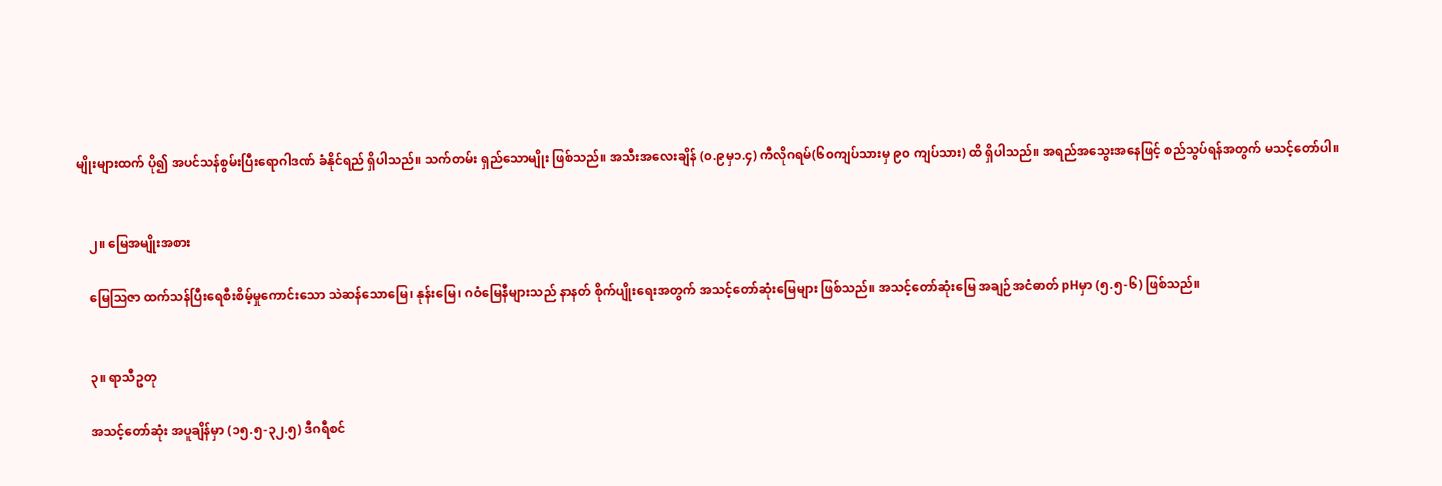မျိုးများထက် ပို၍ အပင်သန်စွမ်းပြီးရောဂါဒဏ် ခံနိုင်ရည် ရှိပါသည်။ သက်တမ်း ရှည်သောမျိုး ဖြစ်သည်။ အသီးအလေးချိန် (၀.၉မှ၁.၄) ကီလိုဂရမ်(၆၀ကျပ်သားမှ ၉၀ ကျပ်သား) ထိ ရှိပါသည်။ အရည်အသွေးအနေဖြင့် စည်သွပ်ရန်အတွက် မသင့်တော်ပါ။


    ၂။ မြေအမျိုးအစား

    မြေသြဇာ ထက်သန်ပြီးရေစီးစိမ့်မှုကောင်းသော သဲဆန်သောမြေ၊ နုန်းမြေ၊ ဂဝံမြေနီများသည် နာနတ် စိုက်ပျိုးရေးအတွက် အသင့်တော်ဆုံးမြေများ ဖြစ်သည်။ အသင့်တော်ဆုံးမြေ အချဉ်အငံဓာတ် pHမှာ (၅.၅-၆) ဖြစ်သည်။


    ၃။ ရာသီဥတု

    အသင့်တော်ဆုံး အပူချိန်မှာ (၁၅.၅-၃၂.၅) ဒီဂရီစင်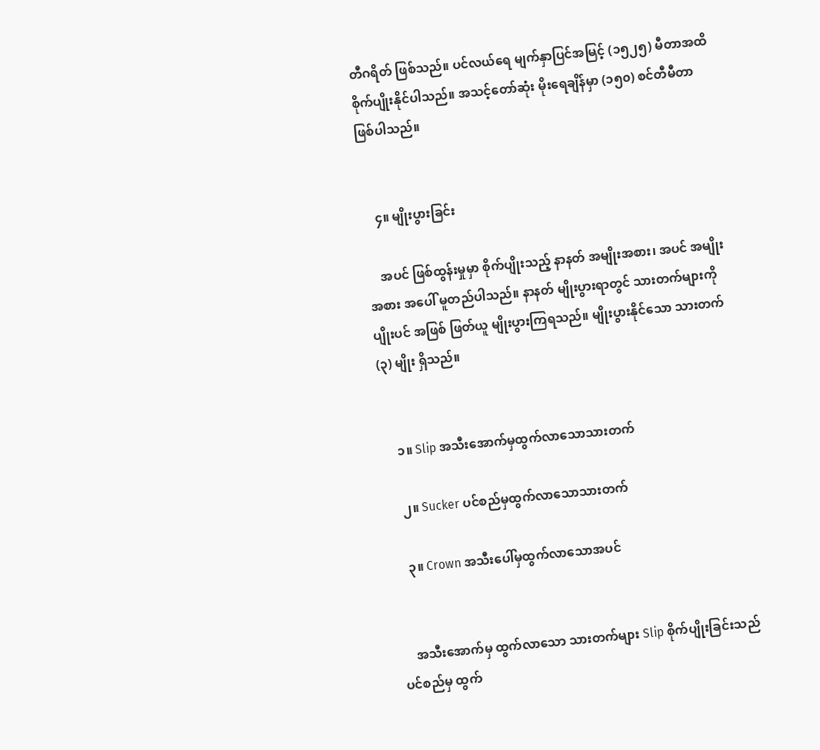တီဂရိတ် ဖြစ်သည်။ ပင်လယ်ရေ မျက်နှာပြင်အမြင့် (၁၅၂၅) မီတာအထိ စိုက်ပျိုးနိုင်ပါသည်။ အသင့်တော်ဆုံး မိုးရေချိန်မှာ (၁၅၀) စင်တီမီတာ ဖြစ်ပါသည်။


    ၄။ မျိုးပွားခြင်း

    အပင် ဖြစ်ထွန်းမှုမှာ စိုက်ပျိုးသည့် နာနတ် အမျိုးအစား၊ အပင် အမျိုးအစား အပေါ် မူတည်ပါသည်။ နာနတ် မျိုးပွားရာတွင် သားတက်များကို ပျိုးပင် အဖြစ် ဖြတ်ယူ မျိုးပွားကြရသည်။ မျိုးပွားနိုင်သော သားတက် (၃) မျိုး ရှိသည်။


    ၁။ Slip အသီးအောက်မှထွက်လာသောသားတက်

    ၂။ Sucker ပင်စည်မှထွက်လာသောသားတက်

    ၃။ Crown အသီးပေါ်မှထွက်လာသောအပင်


    အသီးအောက်မှ ထွက်လာသော သားတက်များ Slip စိုက်ပျိုးခြင်းသည် ပင်စည်မှ ထွက်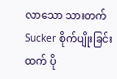လာသော သားတက် Sucker စိုက်ပျိုးခြင်းထက် ပို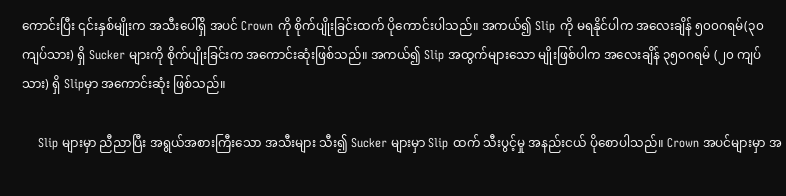ကောင်းပြီး ၎င်းနှစ်မျိုးက အသီးပေါ်ရှိ အပင် Crown ကို စိုက်ပျိုးခြင်းထက် ပိုကောင်းပါသည်။ အကယ်၍ Slip ကို မရနိုင်ပါက အလေးချိန် ၅၀၀ဂရမ်(၃၀ ကျပ်သား) ရှိ Sucker များကို စိုက်ပျိုးခြင်းက အကောင်းဆုံးဖြစ်သည်။ အကယ်၍ Slip အထွက်များသော မျိုးဖြစ်ပါက အလေးချိန် ၃၅၀ဂရမ် (၂၀ ကျပ်သား) ရှိ Slipမှာ အကောင်းဆုံး ဖြစ်သည်။

    Slip များမှာ ညီညာပြီး အရွယ်အစားကြီးသော အသီးများ သီး၍ Sucker များမှာ Slip ထက် သီးပွင့်မှု အနည်းငယ် ပိုစောပါသည်။ Crown အပင်များမှာ အ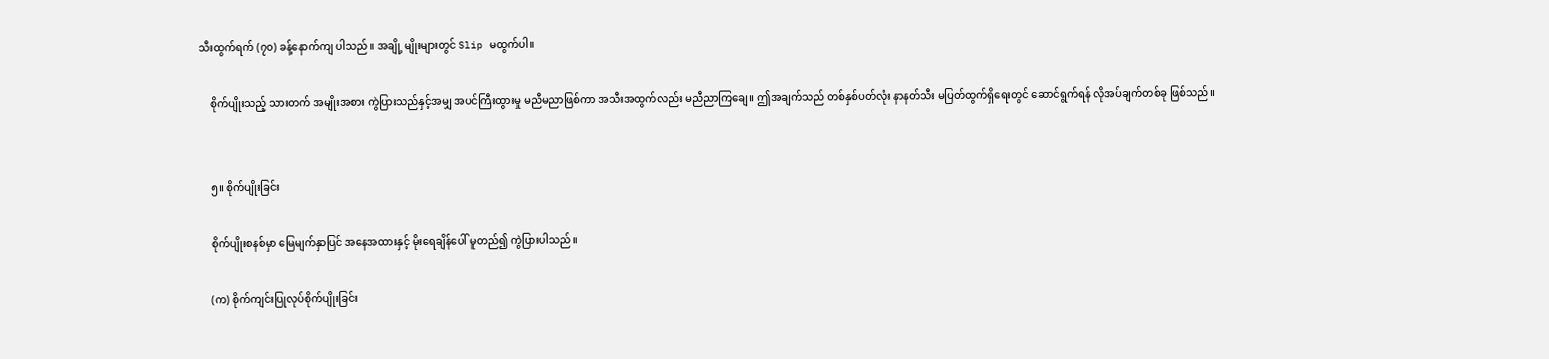သီးထွက်ရက် (၇၀) ခန့်နောက်ကျ ပါသည်။ အချို့ မျိုးများတွင် Slip မထွက်ပါ။

    စိုက်ပျိုးသည့် သားတက် အမျိုးအစား ကွဲပြားသည်နှင့်အမျှ အပင်ကြီးထွားမှု မညီမညာဖြစ်ကာ အသီးအထွက်လည်း မညီညာကြချေ။ ဤအချက်သည် တစ်နှစ်ပတ်လုံး နာနတ်သီး မပြတ်ထွက်ရှိရေးတွင် ဆောင်ရွက်ရန် လိုအပ်ချက်တစ်ခု ဖြစ်သည်။


    ၅။ စိုက်ပျိုးခြင်း

    စိုက်ပျိုးစနစ်မှာ မြေမျက်နှာပြင် အနေအထားနှင့် မိုးရေချိန်ပေါ် မူတည်၍ ကွဲပြားပါသည်။

    (က) စိုက်ကျင်းပြုလုပ်စိုက်ပျိုးခြင်း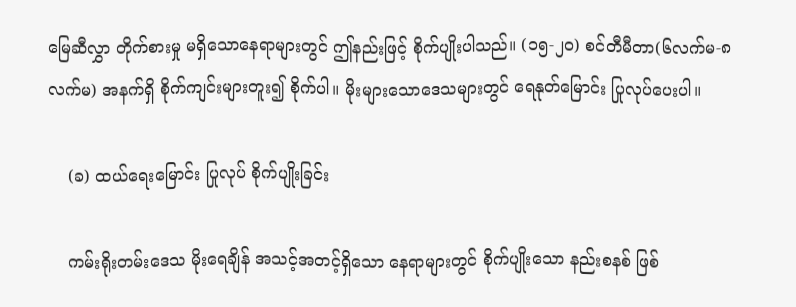မြေဆီလွှာ တိုက်စားမှု မရှိသောနေရာများတွင် ဤနည်းဖြင့် စိုက်ပျိုးပါသည်။ (၁၅-၂၀) စင်တီမီတာ(၆လက်မ-၈လက်မ) အနက်ရှိ စိုက်ကျင်းများတူး၍ စိုက်ပါ။ မိုးများသောဒေသများတွင် ရေနုတ်မြောင်း ပြုလုပ်ပေးပါ။

    (ခ) ထယ်ရေးမြောင်း ပြုလုပ် စိုက်ပျိုးခြင်း

    ကမ်းရိုးတမ်းဒေသ မိုးရေချိန် အသင့်အတင့်ရှိသော နေရာများတွင် စိုက်ပျိုးသော နည်းစနစ် ဖြစ်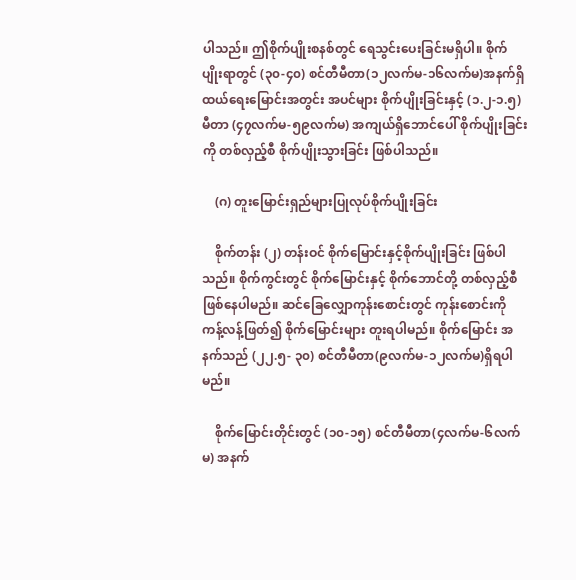ပါသည်။ ဤစိုက်ပျိုးစနစ်တွင် ရေသွင်းပေးခြင်းမရှိပါ။ စိုက်ပျိုးရာတွင် (၃၀-၄၀) စင်တီမီတာ(၁၂လက်မ-၁၆လက်မ)အနက်ရှိ ထယ်ရေးမြောင်းအတွင်း အပင်များ စိုက်ပျိုးခြင်းနှင့် (၁.၂-၁.၅) မီတာ (၄၇လက်မ-၅၉လက်မ) အကျယ်ရှိဘောင်ပေါ် စိုက်ပျိုးခြင်းကို တစ်လှည့်စီ စိုက်ပျိုးသွားခြင်း ဖြစ်ပါသည်။

    (ဂ) တူးမြောင်းရှည်များပြုလုပ်စိုက်ပျိုးခြင်း

    စိုက်တန်း (၂) တန်းဝင် စိုက်မြောင်းနှင့်စိုက်ပျိုးခြင်း ဖြစ်ပါသည်။ စိုက်ကွင်းတွင် စိုက်မြောင်းနှင့် စိုက်ဘောင်တို့ တစ်လှည့်စီ ဖြစ်နေပါမည်။ ဆင်ခြေလျှောကုန်းစောင်းတွင် ကုန်းစောင်းကို ကန့်လန့်ဖြတ်၍ စိုက်မြောင်းများ တူးရပါမည်။ စိုက်မြောင်း အနက်သည် (၂၂.၅- ၃၀) စင်တီမီတာ(၉လက်မ-၁၂လက်မ)ရှိရပါမည်။

    စိုက်မြောင်းတိုင်းတွင် (၁၀-၁၅) စင်တီမီတာ(၄လက်မ-၆လက်မ) အနက်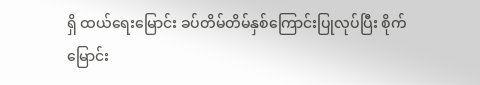ရှိ ထယ်ရေးမြောင်း ခပ်တိမ်တိမ်နှစ်ကြောင်းပြုလုပ်ပြီး စိုက်မြောင်း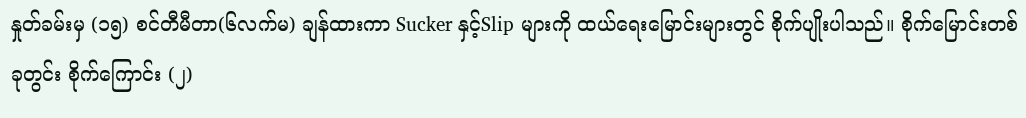နှုတ်ခမ်းမှ (၁၅) စင်တီမီတာ(၆လက်မ) ချန်ထားကာ Sucker နှင့်Slip များကို ထယ်ရေးမြောင်းများတွင် စိုက်ပျိုးပါသည်။ စိုက်မြောင်းတစ်ခုတွင်း စိုက်ကြောင်း (၂)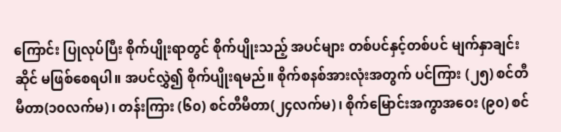ကြောင်း ပြုလုပ်ပြီး စိုက်ပျိုးရာတွင် စိုက်ပျိုးသည့် အပင်များ တစ်ပင်နှင့်တစ်ပင် မျက်နှာချင်းဆိုင် မဖြစ်စေရပါ။ အပင်လွှဲ၍ စိုက်ပျိုးရမည်။ စိုက်စနစ်အားလုံးအတွက် ပင်ကြား (၂၅) စင်တီမီတာ(၁၀လက်မ)၊ တန်းကြား (၆၀) စင်တီမီတာ(၂၄လက်မ)၊ စိုက်မြောင်းအကွာအဝေး (၉၀) စင်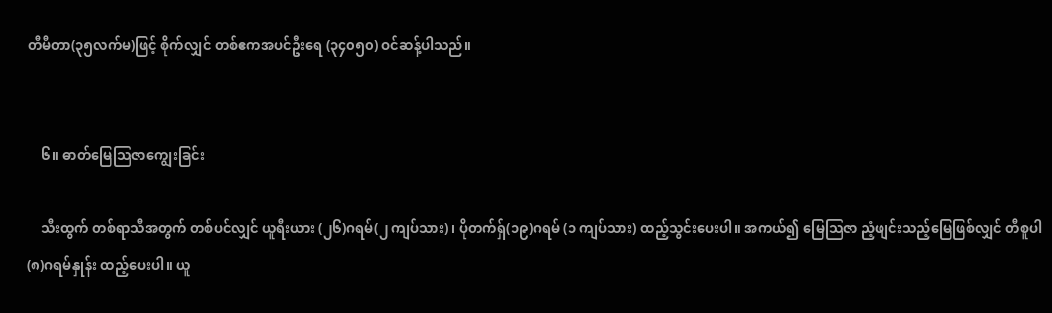တီမီတာ(၃၅လက်မ)ဖြင့် စိုက်လျှင် တစ်ဧကအပင်ဦးရေ (၃၄၀၅၀) ဝင်ဆန့်ပါသည်။


    ၆။ ဓာတ်မြေသြဇာကျွေးခြင်း

    သီးထွက် တစ်ရာသီအတွက် တစ်ပင်လျှင် ယူရီးယား (၂၆)ဂရမ်(၂ ကျပ်သား)၊ ပိုတက်ရှ်(၁၉)ဂရမ် (၁ ကျပ်သား) ထည့်သွင်းပေးပါ။ အကယ်၍ မြေသြဇာ ညံ့ဖျင်းသည့်မြေဖြစ်လျှင် တီစူပါ (၈)ဂရမ်နှုန်း ထည့်ပေးပါ။ ယူ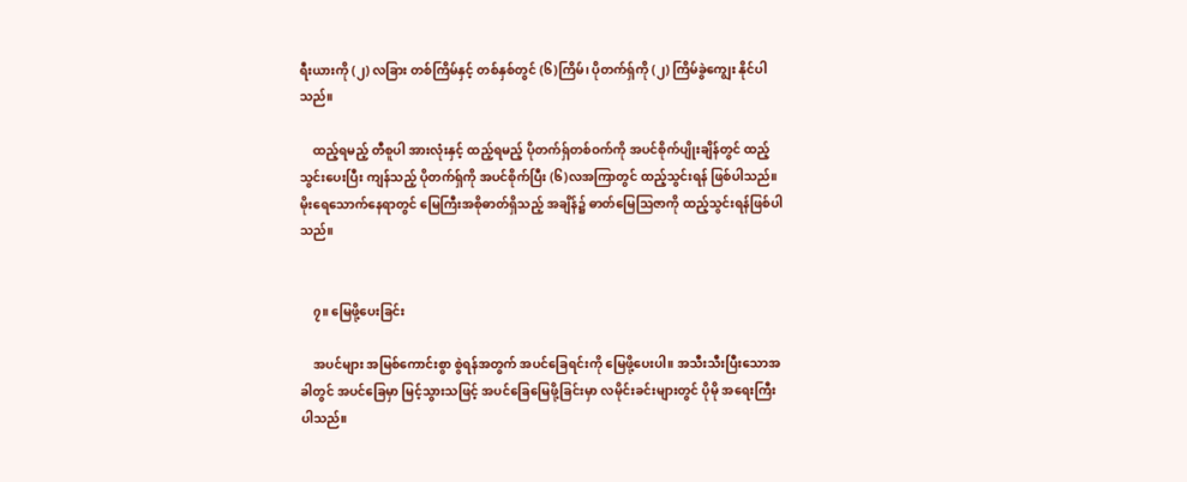ရီးယားကို (၂) လခြား တစ်ကြိမ်နှင့် တစ်နှစ်တွင် (၆)ကြိမ်၊ ပိုတက်ရှ်ကို (၂) ကြိမ်ခွဲကျွေး နိုင်ပါသည်။

    ထည့်ရမည့် တီစူပါ အားလုံးနှင့် ထည့်ရမည့် ပိုတက်ရှ်တစ်ဝက်ကို အပင်စိုက်ပျိုးချိန်တွင် ထည့်သွင်းပေးပြီး ကျန်သည့် ပိုတက်ရှ်ကို အပင်စိုက်ပြီး (၆)လအကြာတွင် ထည့်သွင်းရန် ဖြစ်ပါသည်။ မိုးရေသောက်နေရာတွင် မြေကြီးအစိုဓာတ်ရှိသည့် အချိန်၌ ဓာတ်မြေသြဇာကို ထည့်သွင်းရန်ဖြစ်ပါသည်။


    ၇။ မြေဖို့ပေးခြင်း

    အပင်များ အမြစ်ကောင်းစွာ စွဲရန်အတွက် အပင်ခြေရင်းကို မြေဖို့ပေးပါ။ အသီးသီးပြီးသောအခါတွင် အပင်ခြေမှာ မြင့်သွားသဖြင့် အပင်ခြေမြေဖို့ခြင်းမှာ လမိုင်းခင်းများတွင် ပိုမို အရေးကြီးပါသည်။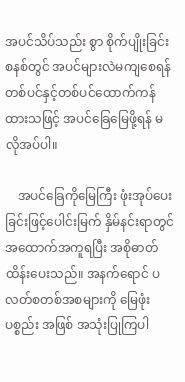အပင်သိပ်သည်း စွာ စိုက်ပျိုးခြင်းစနစ်တွင် အပင်များလဲမကျစေရန် တစ်ပင်နှင့်တစ်ပင်ထောက်ကန်ထားသဖြင့် အပင်ခြေမြေဖို့ရန် မလိုအပ်ပါ။

    အပင်ခြေကိုမြေကြီး ဖုံးအုပ်ပေးခြင်းဖြင့်ပေါင်းမြက် နှိမ်နင်းရာတွင် အထောက်အကူရပြီး အစိုဓာတ် ထိန်းပေးသည်။ အနက်ရောင် ပလတ်စတစ်အစများကို မြေဖုံးပစ္စည်း အဖြစ် အသုံးပြုကြပါ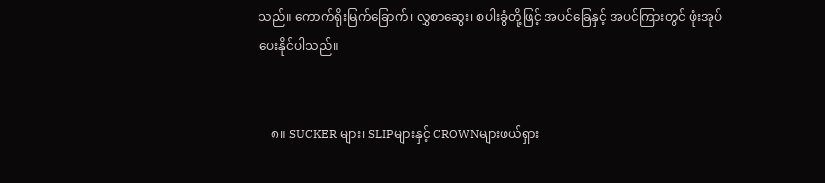သည်။ ကောက်ရိုးမြက်ခြောက်၊ လွှစာဆွေး၊ စပါးခွံတို့ဖြင့် အပင်ခြေနှင့် အပင်ကြားတွင် ဖုံးအုပ်ပေးနိုင်ပါသည်။


    ၈။ SUCKER များ၊ SLIPများနှင့် CROWNများဖယ်ရှား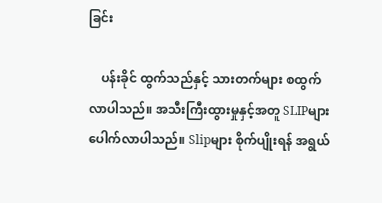ခြင်း

    ပန်းခိုင် ထွက်သည်နှင့် သားတက်များ စထွက်လာပါသည်။ အသီးကြီးထွားမှုနှင့်အတူ SLIPများ ပေါက်လာပါသည်။ Slipများ စိုက်ပျိုးရန် အရွယ်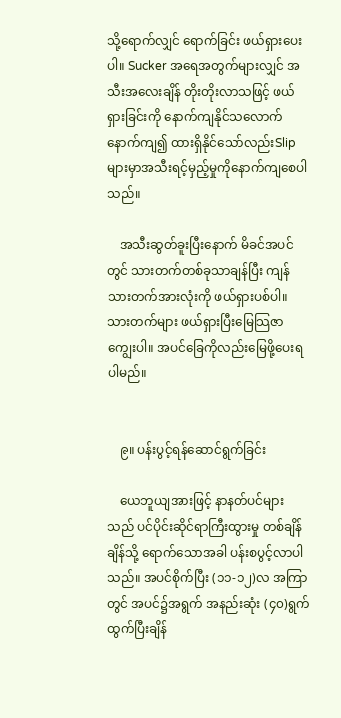သို့ရောက်လျှင် ရောက်ခြင်း ဖယ်ရှားပေးပါ။ Sucker အရေအတွက်များလျှင် အသီးအလေးချိန် တိုးတိုးလာသဖြင့် ဖယ်ရှားခြင်းကို နောက်ကျနိုင်သလောက် နောက်ကျ၍ ထားရှိနိုင်သော်လည်းSlipများမှာအသီးရင့်မှည့်မှုကိုနောက်ကျစေပါသည်။

    အသီးဆွတ်ခူးပြီးနောက် မိခင်အပင်တွင် သားတက်တစ်ခုသာချန်ပြီး ကျန်သားတက်အားလုံးကို ဖယ်ရှားပစ်ပါ။ သားတက်များ ဖယ်ရှားပြီးမြေသြဇာကျွေးပါ။ အပင်ခြေကိုလည်းမြေဖို့ပေးရပါမည်။


    ၉။ ပန်းပွင့်ရန်ဆောင်ရွက်ခြင်း

    ယေဘူယျအားဖြင့် နာနတ်ပင်များသည် ပင်ပိုင်းဆိုင်ရာကြီးထွားမှု တစ်ချိန်ချိန်သို့ ရောက်သောအခါ ပန်းစပွင့်လာပါသည်။ အပင်စိုက်ပြီး (၁၁-၁၂)လ အကြာတွင် အပင်၌အရွက် အနည်းဆုံး (၄၀)ရွက် ထွက်ပြီးချိန်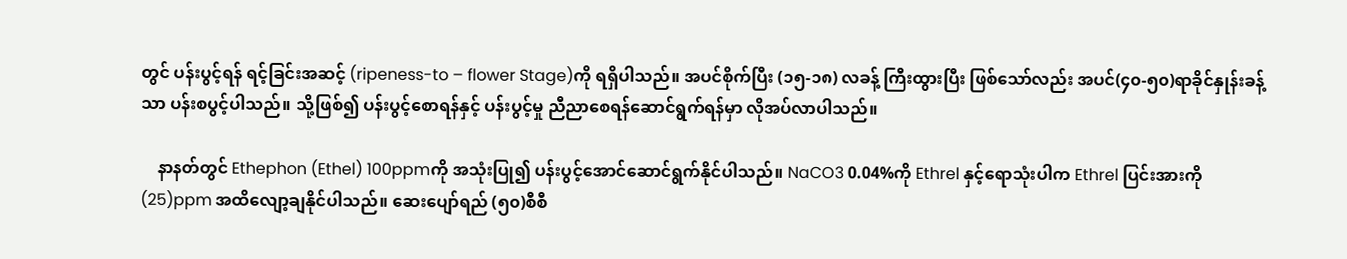တွင် ပန်းပွင့်ရန် ရင့်ခြင်းအဆင့် (ripeness-to – flower Stage)ကို ရရှိပါသည်။ အပင်စိုက်ပြီး (၁၅-၁၈) လခန့် ကြီးထွားပြီး ဖြစ်သော်လည်း အပင်(၄၀-၅၀)ရာခိုင်နှုန်းခန့်သာ ပန်းစပွင့်ပါသည်။ သို့ဖြစ်၍ ပန်းပွင့်စောရန်နှင့် ပန်းပွင့်မှု ညီညာစေရန်ဆောင်ရွက်ရန်မှာ လိုအပ်လာပါသည်။

    နာနတ်တွင် Ethephon (Ethel) 100ppmကို အသုံးပြု၍ ပန်းပွင့်အောင်ဆောင်ရွက်နိုင်ပါသည်။ NaCO3 0.04%ကို Ethrel နှင့်ရောသုံးပါက Ethrel ပြင်းအားကို (25)ppm အထိလျော့ချနိုင်ပါသည်။ ဆေးပျော်ရည် (၅၀)စီစီ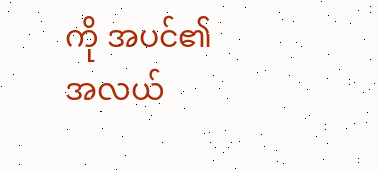ကို အပင်၏ အလယ်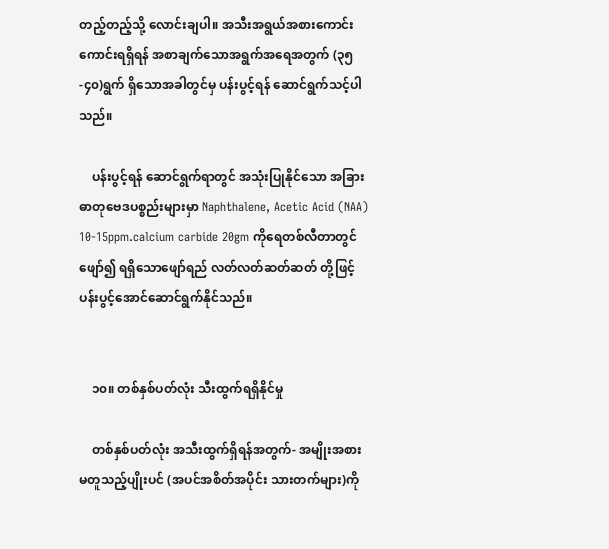တည့်တည့်သို့ လောင်းချပါ။ အသီးအရွယ်အစားကောင်းကောင်းရရှိရန် အစာချက်သောအရွက်အရေအတွက် (၃၅-၄၀)ရွက် ရှိသောအခါတွင်မှ ပန်းပွင့်ရန် ဆောင်ရွက်သင့်ပါသည်။

    ပန်းပွင့်ရန် ဆောင်ရွက်ရာတွင် အသုံးပြုနိုင်သော အခြားဓာတုဗေဒပစ္စည်းများမှာ Naphthalene, Acetic Acid (NAA) 10-15ppm.calcium carbide 20gm ကိုရေတစ်လီတာတွင် ဖျော်၍ ရရှိသောဖျော်ရည် လတ်လတ်ဆတ်ဆတ် တို့ဖြင့် ပန်းပွင့်အောင်ဆောင်ရွက်နိုင်သည်။


    ၁၀။ တစ်နှစ်ပတ်လုံး သီးထွက်ရရှိနိုင်မှု

    တစ်နှစ်ပတ်လုံး အသီးထွက်ရှိရန်အတွက်- အမျိုးအစားမတူသည့်ပျိုးပင် (အပင်အစိတ်အပိုင်း သားတက်များ)ကို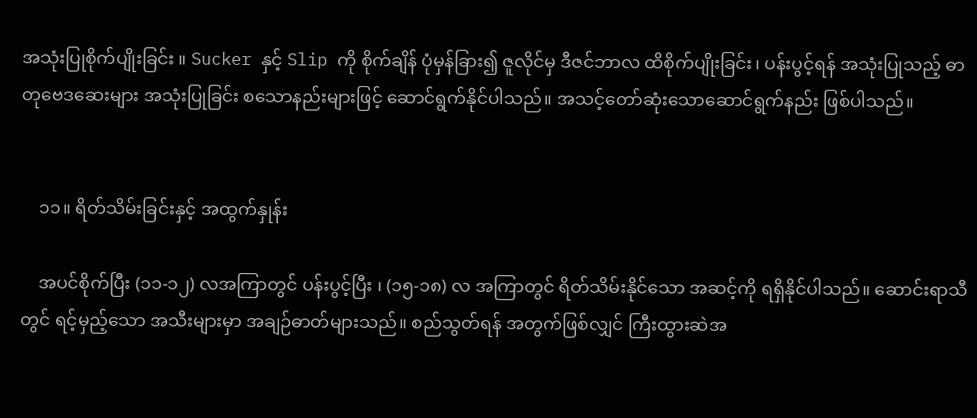အသုံးပြုစိုက်ပျိုးခြင်း ။ Sucker နှင့် Slip ကို စိုက်ချိန် ပုံမှန်ခြား၍ ဇူလိုင်မှ ဒီဇင်ဘာလ ထိစိုက်ပျိုးခြင်း၊ ပန်းပွင့်ရန် အသုံးပြုသည့် ဓာတုဗေဒဆေးများ အသုံးပြုခြင်း စသောနည်းများဖြင့် ဆောင်ရွက်နိုင်ပါသည်။ အသင့်တော်ဆုံးသောဆောင်ရွက်နည်း ဖြစ်ပါသည်။


    ၁၁။ ရိတ်သိမ်းခြင်းနှင့် အထွက်နှုန်း

    အပင်စိုက်ပြီး (၁၁-၁၂) လအကြာတွင် ပန်းပွင့်ပြီး ၊ (၁၅-၁၈) လ အကြာတွင် ရိတ်သိမ်းနိုင်သော အဆင့်ကို ရရှိနိုင်ပါသည်။ ဆောင်းရာသီတွင် ရင့်မှည့်သော အသီးများမှာ အချဉ်ဓာတ်များသည်။ စည်သွတ်ရန် အတွက်ဖြစ်လျှင် ကြီးထွားဆဲအ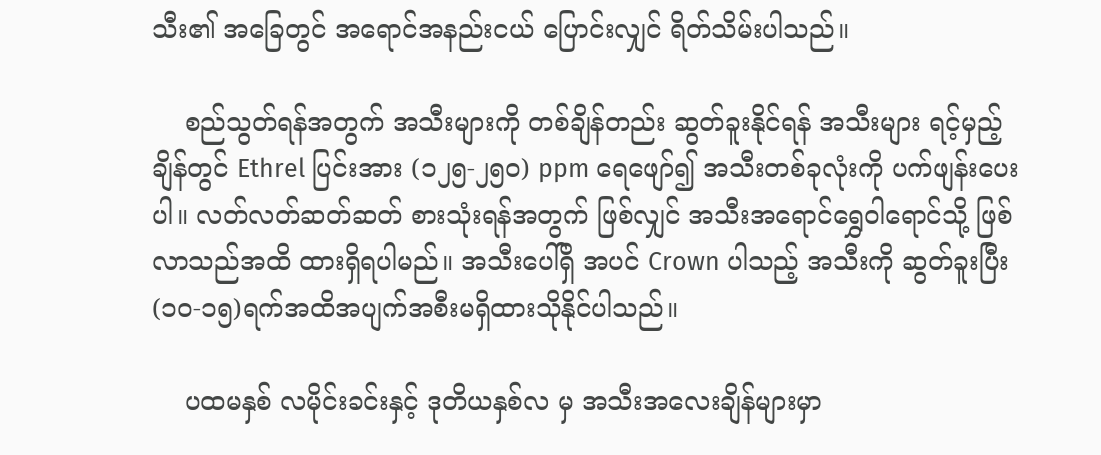သီး၏ အခြေတွင် အရောင်အနည်းငယ် ပြောင်းလျှင် ရိတ်သိမ်းပါသည်။

    စည်သွတ်ရန်အတွက် အသီးများကို တစ်ချိန်တည်း ဆွတ်ခူးနိုင်ရန် အသီးများ ရင့်မှည့်ချိန်တွင် Ethrel ပြင်းအား (၁၂၅-၂၅၀) ppm ရေဖျော်၍ အသီးတစ်ခုလုံးကို ပက်ဖျန်းပေးပါ။ လတ်လတ်ဆတ်ဆတ် စားသုံးရန်အတွက် ဖြစ်လျှင် အသီးအရောင်ရွှေဝါရောင်သို့ ဖြစ်လာသည်အထိ ထားရှိရပါမည်။ အသီးပေါ်ရှိ အပင် Crown ပါသည့် အသီးကို ဆွတ်ခူးပြီး (၁၀-၁၅)ရက်အထိအပျက်အစီးမရှိထားသိုနိုင်ပါသည်။

    ပထမနှစ် လမိုင်းခင်းနှင့် ဒုတိယနှစ်လ မှ အသီးအလေးချိန်များမှာ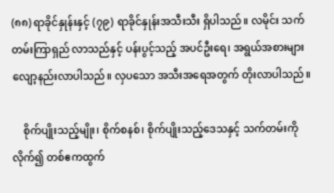(၈၈) ရာခိုင်နှုန်းနှင့် (၇၉) ရာခိုင်နှုန်းအသီးသီး ရှိပါသည်။ လမိုင်း သက်တမ်းကြာရှည် လာသည်နှင့် ပန်းပွင့်သည့် အပင်ဦးရေ၊ အရွယ်အစားများလျော့နည်းလာပါသည်။ လှပသော အသီးအရေအတွက် တိုးလာပါသည်။

    စိုက်ပျိုးသည့်မျိုး၊ စိုက်စနစ်၊ စိုက်ပျိုးသည့်ဒေသနှင့် သက်တမ်းကို လိုက်၍ တစ်ဧကထွက်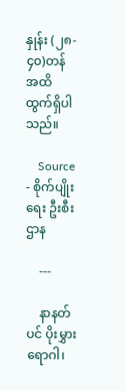နှုန်း (၂၈- ၄၀)တန် အထိ ထွက်ရှိပါသည်။

    Source - စိုက်ပျိုးရေး ဦးစီးဌာန

    ---

    နာနတ်ပင် ပိုးမွှားရောဂါ၊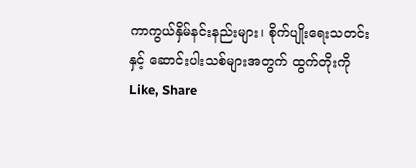ကာကွယ်နှိမ်နင်းနည်းများ၊ စိုက်ပျိုးရေးသတင်းနှင့် ဆောင်းပါးသစ်များအတွက် ထွက်တိုးကို Like, Share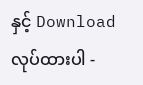နှင့် Download လုပ်ထားပါ -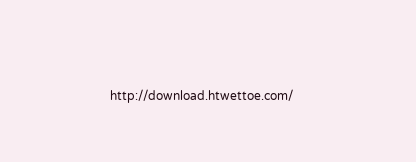http://download.htwettoe.com/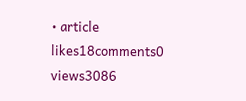• article
likes18comments0
views3086